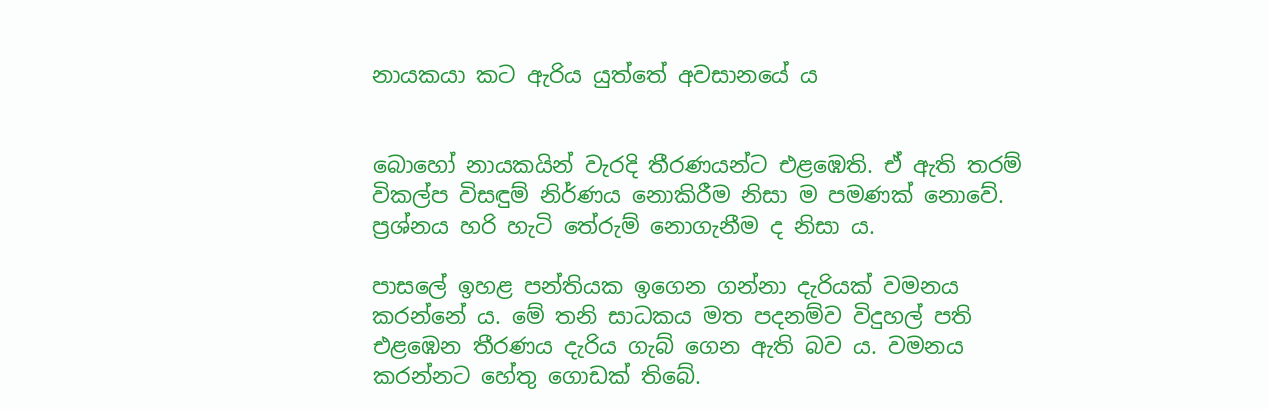නායකයා කට ඇරිය යුත්තේ අවසානයේ ය


බොහෝ නායකයින් වැරදි තීරණයන්ට එළඹෙති. ඒ ඇති තරම් විකල්ප විසඳුම් නිර්ණය නොකිරීම නිසා ම පමණක් නොවේ. ප්‍රශ්නය හරි හැටි තේරුම් නොගැනීම ද නිසා ය.

පාසලේ ඉහළ පන්තියක ඉගෙන ගන්නා දැරියක් වමනය කරන්නේ ය. මේ තනි සාධකය මත පදනම්ව විදුහල් පති එළඹෙන තීරණය දැරිය ගැබ් ගෙන ඇති බව ය. වමනය කරන්නට හේතු ගොඩක් තිබේ.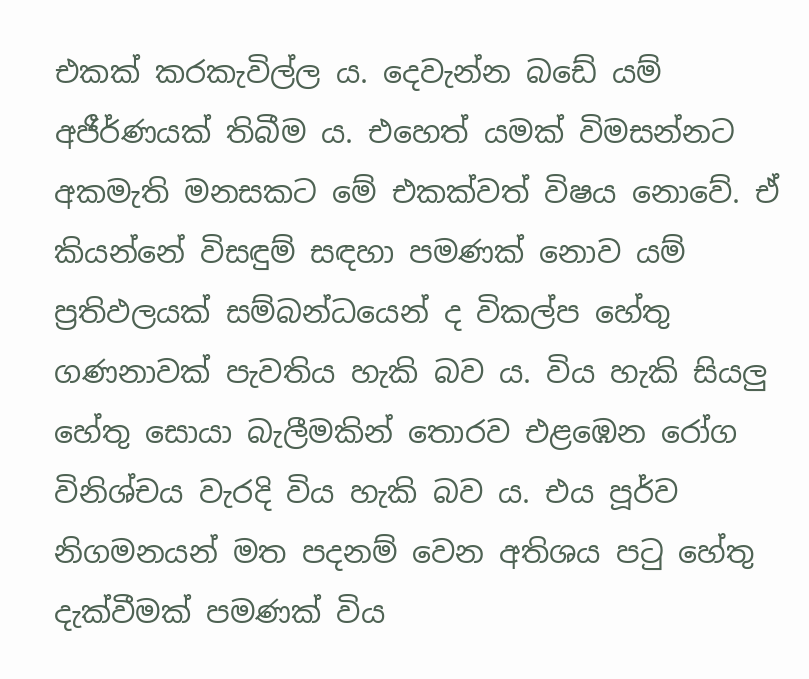එකක් කරකැවිල්ල ය. දෙවැන්න බඩේ යම් අජීර්ණයක් තිබීම ය. එහෙත් යමක් විමසන්නට අකමැති මනසකට මේ එකක්වත් විෂය නොවේ. ඒ කියන්නේ විසඳුම් සඳහා පමණක් නොව යම් ප්‍රතිඵලයක් සම්බන්ධයෙන් ද විකල්ප හේතු ගණනාවක් පැවතිය හැකි බව ය. විය හැකි සියලු හේතු සොයා බැලීමකින් තොරව එළඹෙන රෝග විනිශ්චය වැරදි විය හැකි බව ය. එය පූර්ව නිගමනයන් මත පදනම් වෙන අතිශය පටු හේතු දැක්වීමක් පමණක් විය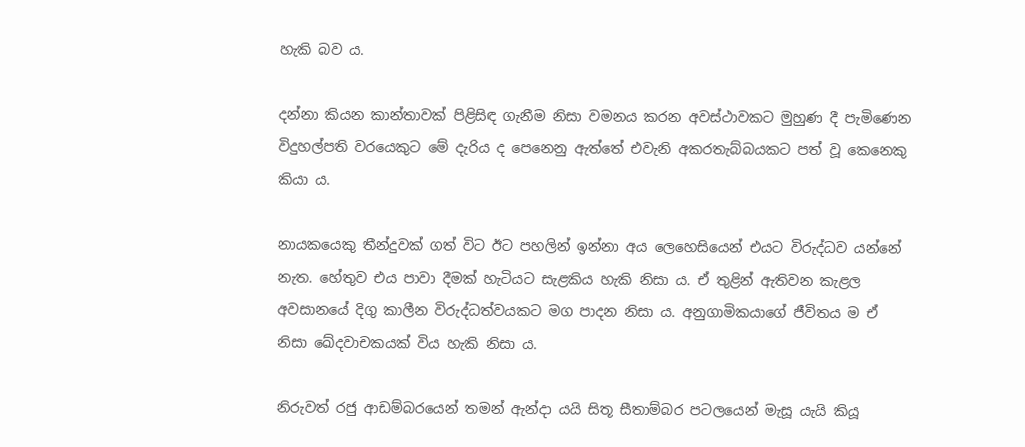හැකි බව ය.

දන්නා කියන කාන්තාවක් පිළිසිඳ ගැනීම නිසා වමනය කරන අවස්ථාවකට මුහුණ දී පැමිණෙන විදුහල්පති වරයෙකුට මේ දැරිය ද පෙනෙනු ඇත්තේ එවැනි අකරතැබ්බයකට පත් වූ කෙනෙකු කියා ය.

නායකයෙකු තීන්දුවක් ගත් විට ඊට පහලින් ඉන්නා අය ලෙහෙසියෙන් එයට විරුද්ධව යන්නේ නැත. හේතුව එය පාවා දීමක් හැටියට සැළකිය හැකි නිසා ය. ඒ තුළින් ඇතිවන කැළල අවසානයේ දිගු කාලීන විරුද්ධත්වයකට මග පාදන නිසා ය. අනුගාමිකයාගේ ජීවිතය ම ඒ නිසා ඛේදවාචකයක් විය හැකි නිසා ය.

නිරුවත් රජු ආඩම්බරයෙන් තමන් ඇන්දා යයි සිතූ සීතාම්බර පටලයෙන් මැසූ යැයි කියූ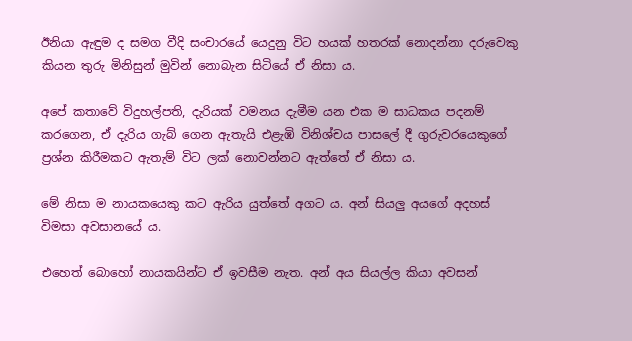ඊනියා ඇඳුම ද සමග වීදි සංචාරයේ යෙදුනු විට හයක් හතරක් නොදන්නා දරුවෙකු කියන තුරු මිනිසුන් මුවින් නොබැන සිටියේ ඒ නිසා ය.

අපේ කතාවේ විදුහල්පති, දැරියක් වමනය දැමීම යන එක ම සාධකය පදනම් කරගෙන, ඒ දැරිය ගැබ් ගෙන ඇතැයි එළැඹි විනිශ්චය පාසලේ දී ගුරුවරයෙකුගේ ප්‍රශ්න කිරීමකට ඇතැම් විට ලක් නොවන්නට ඇත්තේ ඒ නිසා ය.

මේ නිසා ම නායකයෙකු කට ඇරිය යුත්තේ අගට ය. අන් සියලු අයගේ අදහස් විමසා අවසානයේ ය.

එහෙත් බොහෝ නායකයින්ට ඒ ඉවසීම නැත. අන් අය සියල්ල කියා අවසන්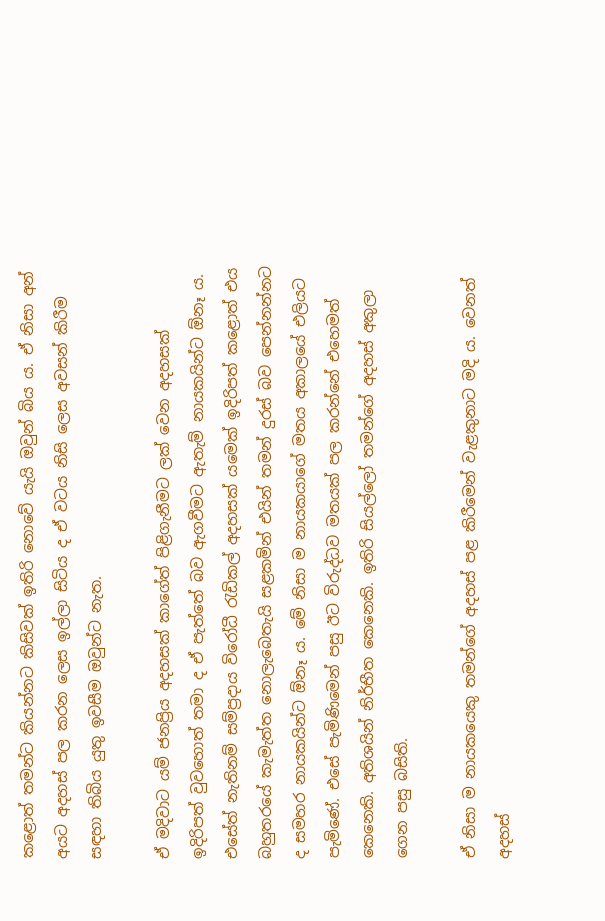කළොත් තමන්ට කියන්නට කිසිවක් ඉතිරි නොවේ යැයි ඔවුන් බිය ය. ඒ නිසා අන් අයට අදහස් පල කරන ලෙස ඉල්ලා සිටිය ද ඒ වටය නිසි ලෙස අවසන් කිරීම සඳහා තිබිය යුතු ඉවසීම ඔවුන්ට නැත.

ඒ මදිවාට යම් ජනප්‍රිය අදහසක් කාගේත් පිළිගැනීමට ලක් වෙන අදහසක් ඉදිරිපත් වුවහොත් තමා ද ඒ පැත්තේ බව ඇගවීමට ඇතැම් නායකයින්ට ඕනෑ ය. එසේත් නැතිනම් සම්ප්‍රදාය විරෝධී රැඩිකල් අදහසක් යමෙක් ඉදිරිපත් කළොත් එය බහුතරයේ කැමැත්ත නොලැබෙතැයි සළකමින් එයින් තමන් දුරස් බව පෙන්නන්නට ද සමහර නායකයින්ට ඕනෑ ය. මේ නිසා ම නායකයාගේ මතය අකාලයේ එලියට පැමිණේ. එසේ පැමිණිමෙන් පසු ඊට විරුද්ධව මතයක් පල කරන්නේ එහෙමත් කෙනෙකි. අතිශයින් නිර්භීත කෙනෙකි. ඉතිරි සියල්ලෝ තමන්ගේ අදහස් අකුලා ගෙන පසු බසිති.

ඒ නිසා ම නායකයෙකු තමන්ගේ අදහස් පළ කිරීමෙන් වැළකුනාට මදි ය. වෙනත් අදහස්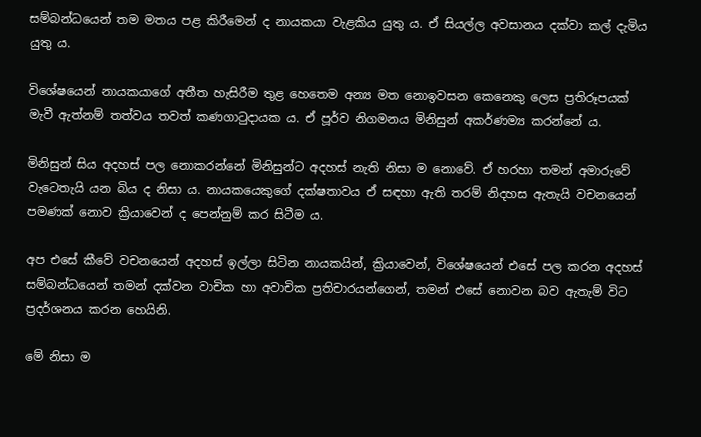සම්බන්ධයෙන් තම මතය පළ කිරීමෙන් ද නායකයා වැළකිය යුතු ය. ඒ සියල්ල අවසානය දක්වා කල් දැමිය යුතු ය.

විශේෂයෙන් නායකයාගේ අතීත හැසිරීම තුළ හෙතෙම අන්‍ය මත නොඉවසන කෙනෙකු ලෙස ප්‍රතිරූපයක් මැවී ඇත්නම් තත්වය තවත් කණගාටුදායක ය. ඒ පූර්ව නිගමනය මිනිසුන් අකර්ණම්‍ය කරන්නේ ය.

මිනිසුන් සිය අදහස් පල නොකරන්නේ මිනිසුන්ට අදහස් නැති නිසා ම නොවේ. ඒ හරහා තමන් අමාරුවේ වැටෙතැයි යන බිය ද නිසා ය. නායකයෙකුගේ දක්ෂතාවය ඒ සඳහා ඇති තරම් නිදහස ඇතැයි වචනයෙන් පමණක් නොව ක්‍රියාවෙන් ද පෙන්නුම් කර සිටීම ය.

අප එසේ කීවේ වචනයෙන් අදහස් ඉල්ලා සිටින නායකයින්, ක්‍රියාවෙන්, විශේෂයෙන් එසේ පල කරන අදහස් සම්බන්ධයෙන් තමන් දක්වන වාචික හා අවාචික ප්‍රතිචාරයන්ගෙන්, තමන් එසේ නොවන බව ඇතැම් විට ප්‍රදර්ශනය කරන හෙයිනි.

මේ නිසා ම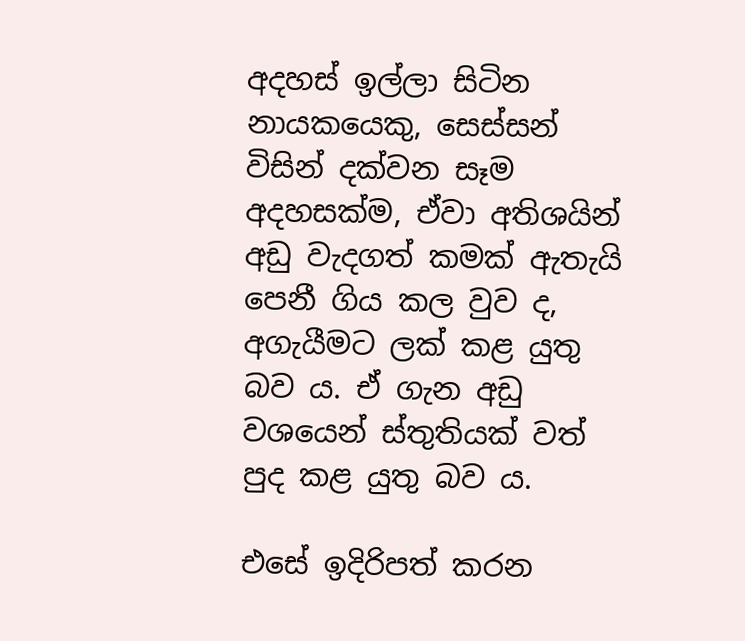අදහස් ඉල්ලා සිටින නායකයෙකු, සෙස්සන් විසින් දක්වන සෑම අදහසක්ම, ඒවා අතිශයින් අඩු වැදගත් කමක් ඇතැයි පෙනී ගිය කල වුව ද, අගැයීමට ලක් කළ යුතු බව ය. ඒ ගැන අඩු වශයෙන් ස්තුතියක් වත් පුද කළ යුතු බව ය.

එසේ ඉදිරිපත් කරන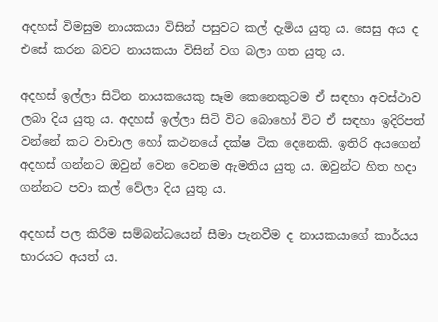අදහස් විමසුම නායකයා විසින් පසුවට කල් දැමිය යුතු ය. සෙසු අය ද එසේ කරන බවට නායකයා විසින් වග බලා ගත යුතු ය.

අදහස් ඉල්ලා සිටින නායකයෙකු සෑම කෙනෙකුටම ඒ සඳහා අවස්ථාව ලබා දිය යුතු ය. අදහස් ඉල්ලා සිටි විට බොහෝ විට ඒ සඳහා ඉදිරිපත් වන්නේ කට වාචාල හෝ කථනයේ දක්ෂ ටික දෙනෙකි. ඉතිරි අයගෙන් අදහස් ගන්නට ඔවුන් වෙන වෙනම ඇමතිය යුතු ය. ඔවුන්ට හිත හදා ගන්නට පවා කල් වේලා දිය යුතු ය.

අදහස් පල කිරීම සම්බන්ධයෙන් සීමා පැනවීම ද නායකයාගේ කාර්යය භාරයට අයත් ය.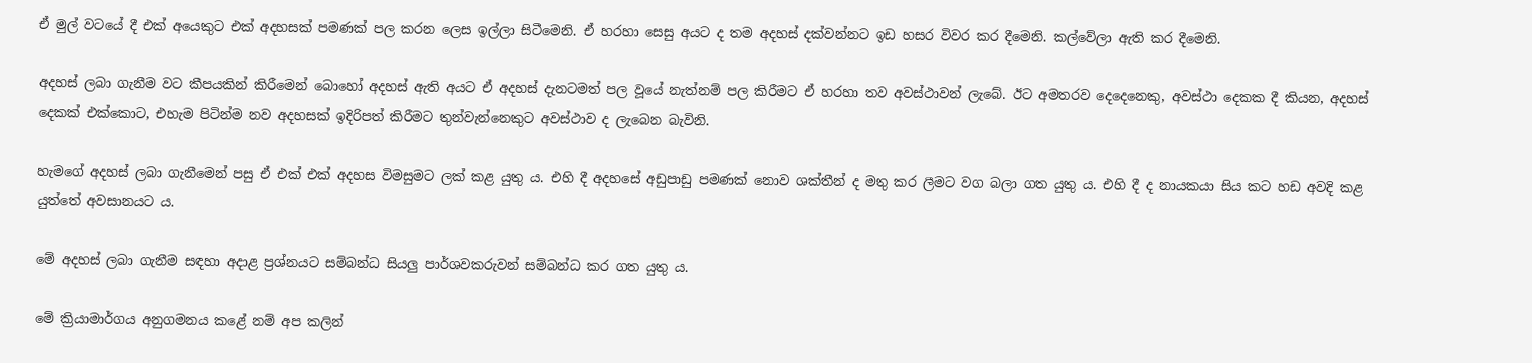ඒ මුල් වටයේ දී එක් අයෙකුට එක් අදහසක් පමණක් පල කරන ලෙස ඉල්ලා සිටීමෙනි. ඒ හරහා සෙසු අයට ද තම අදහස් දක්වන්නට ඉඩ හසර විවර කර දීමෙනි. කල්වේලා ඇති කර දීමෙනි.

අදහස් ලබා ගැනීම වට කීපයකින් කිරීමෙන් බොහෝ අදහස් ඇති අයට ඒ අදහස් දැනටමත් පල වූයේ නැත්නම් පල කිරීමට ඒ හරහා තව අවස්ථාවන් ලැබේ. ඊට අමතරව දෙදෙනෙකු, අවස්ථා දෙකක දී කියන, අදහස් දෙකක් එක්කොට, එහැම පිටින්ම නව අදහසක් ඉදිරිපත් කිරීමට තුන්වැන්නෙකුට අවස්ථාව ද ලැබෙන බැවිනි.

හැමගේ අදහස් ලබා ගැනීමෙන් පසු ඒ එක් එක් අදහස විමසුමට ලක් කළ යුතු ය. එහි දී අදහසේ අඩුපාඩු පමණක් නොව ශක්තීන් ද මතු කර ලීමට වග බලා ගත යුතු ය. එහි දී ද නායකයා සිය කට හඩ අවදි කළ යුත්තේ අවසානයට ය.

මේ අදහස් ලබා ගැනීම සඳහා අදාළ ප්‍රශ්නයට සම්බන්ධ සියලු පාර්ශවකරුවන් සම්බන්ධ කර ගත යුතු ය.

මේ ක්‍රියාමාර්ගය අනුගමනය කළේ නම් අප කලින්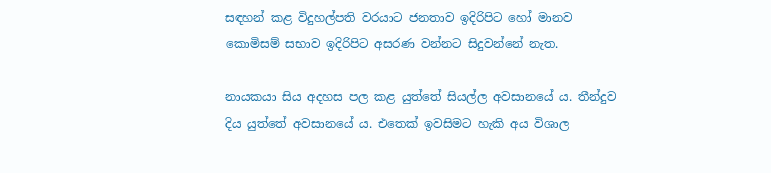සඳහන් කළ විදුහල්පති වරයාට ජනතාව ඉදිරිපිට හෝ මානව කොමිසම් සභාව ඉදිරිපිට අසරණ වන්නට සිදුවන්නේ නැත.

නායකයා සිය අදහස පල කළ යුත්තේ සියල්ල අවසානයේ ය. තීන්දුව දිය යුත්තේ අවසානයේ ය. එතෙක් ඉවසිමට හැකි අය විශාල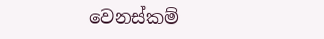වෙනස්කම්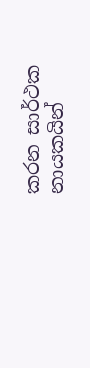කරන සාර්ථක නායකයින්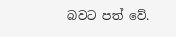බවට පත් වේ.